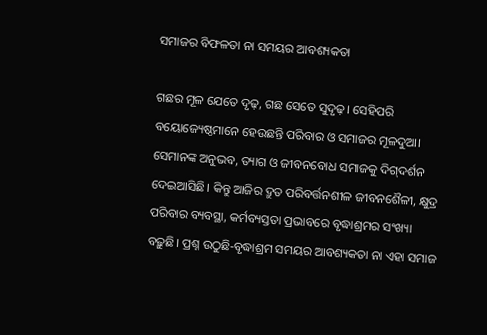ସମାଜର ବିଫଳତା ନା ସମୟର ଆବଶ୍ୟକତା

ଗଛର ମୂଳ ଯେତେ ଦୃଢ଼, ଗଛ ସେତେ ସୁଦୃଢ଼। ସେହିପରି ବୟୋଜ୍ୟେଷ୍ଠମାନେ ହେଉଛନ୍ତି ପରିବାର ଓ ସମାଜର ମୂଳଦୁଆ। ସେମାନଙ୍କ ଅନୁଭବ, ତ୍ୟାଗ ଓ ଜୀବନବୋଧ ସମାଜକୁ ଦିଗ୍‌ଦର୍ଶନ ଦେଇଆସିଛି। କିନ୍ତୁ ଆଜିର ଦ୍ରୁତ ପରିବର୍ତ୍ତନଶୀଳ ଜୀବନଶୈଳୀ, କ୍ଷୁଦ୍ର ପରିବାର ବ୍ୟବସ୍ଥା, କର୍ମବ୍ୟସ୍ତତା ପ୍ରଭାବରେ ବୃଦ୍ଧାଶ୍ରମର ସଂଖ୍ୟା ବଢ଼ୁଛି। ପ୍ରଶ୍ନ ଉଠୁଛି-ବୃଦ୍ଧାଶ୍ରମ ସମୟର ଆବଶ୍ୟକତା ନା ଏହା ସମାଜ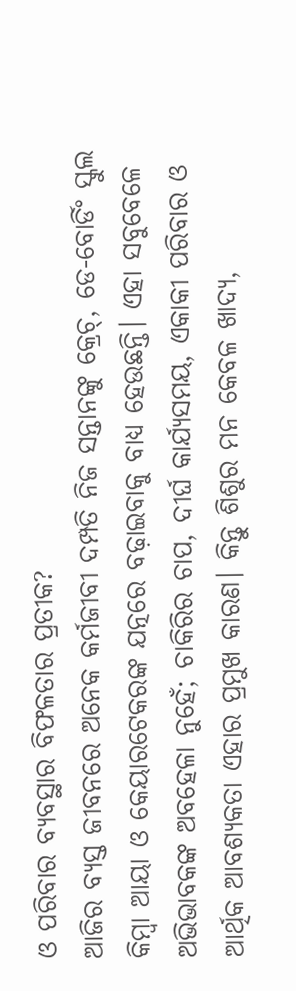ଓ ପରିବାର ବ୍ୟବସ୍ଥାର ବିଫଳତାର ପ୍ରତୀକ?
ଆଜିର ବ୍ୟସ୍ତ ଜୀବନରେ ଅନେକ କର୍ମଜୀବୀ ଦମ୍ପତି ନିଜ ସନ୍ତାନଙ୍କୁ କ୍ରେଚ୍‌, ଡେ-ବୋର୍ଡିଂ ସ୍କୁଲ କିମ୍ବା ଆୟା ଓ କେୟାରଟେକରଙ୍କ ଯତ୍ନରେ ବଢ଼ାଇବାକୁ ବାଧ୍ୟ ହେଉଛନ୍ତି। ଏହା ସବୁବେଳେ ଅଭିଭାବକଙ୍କ ଅବହେଳା ନୁହେଁ; ଚାକିରିର ଚାପ, ଦୀର୍ଘ କାର୍ଯ୍ୟସମୟ, ଏକାକୀ ପରିବାର ଓ ଆର୍ଥିକ ଆବଶ୍ୟକତା ଏହାର ପ୍ରମୁଖ କାରଣ। କିନ୍ତୁ ଶିଶୁର ମନ କେବଳ ଖାଦ୍ୟ,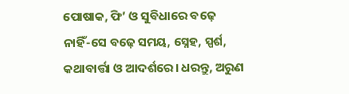ପୋଷାକ, ଫି’ ଓ ସୁବିଧାରେ ବଢ଼େ ନାହିଁ-ସେ ବଢ଼େ ସମୟ, ସ୍ନେହ, ସ୍ପର୍ଶ, କଥାବାର୍ତ୍ତା ଓ ଆଦର୍ଶରେ। ଧରନ୍ତୁ, ଅରୁଣ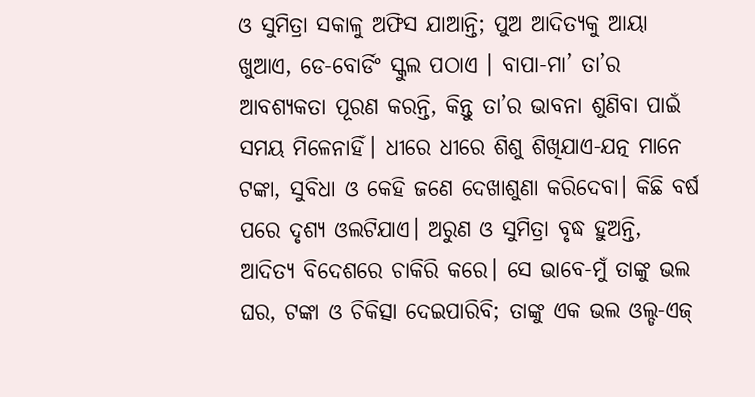ଓ ସୁମିତ୍ରା ସକାଳୁ ଅଫିସ ଯାଆନ୍ତି; ପୁଅ ଆଦିତ୍ୟକୁ ଆୟା ଖୁଆଏ, ଡେ-ବୋର୍ଡିଂ ସ୍କୁଲ ପଠାଏ । ବାପା-ମା’ ତା’ର ଆବଶ୍ୟକତା ପୂରଣ କରନ୍ତି, କିନ୍ତୁ ତା’ର ଭାବନା ଶୁଣିବା ପାଇଁ ସମୟ ମିଳେନାହିଁ। ଧୀରେ ଧୀରେ ଶିଶୁ ଶିଖିଯାଏ-ଯତ୍ନ ମାନେ ଟଙ୍କା, ସୁବିଧା ଓ କେହି ଜଣେ ଦେଖାଶୁଣା କରିଦେବା। କିଛି ବର୍ଷ ପରେ ଦୃଶ୍ୟ ଓଲଟିଯାଏ। ଅରୁଣ ଓ ସୁମିତ୍ରା ବୃଦ୍ଧ ହୁଅନ୍ତି, ଆଦିତ୍ୟ ବିଦେଶରେ ଚାକିରି କରେ। ସେ ଭାବେ-ମୁଁ ତାଙ୍କୁ ଭଲ ଘର, ଟଙ୍କା ଓ ଚିକିତ୍ସା ଦେଇପାରିବି; ତାଙ୍କୁ ଏକ ଭଲ ଓଲ୍ଡ-ଏଜ୍‌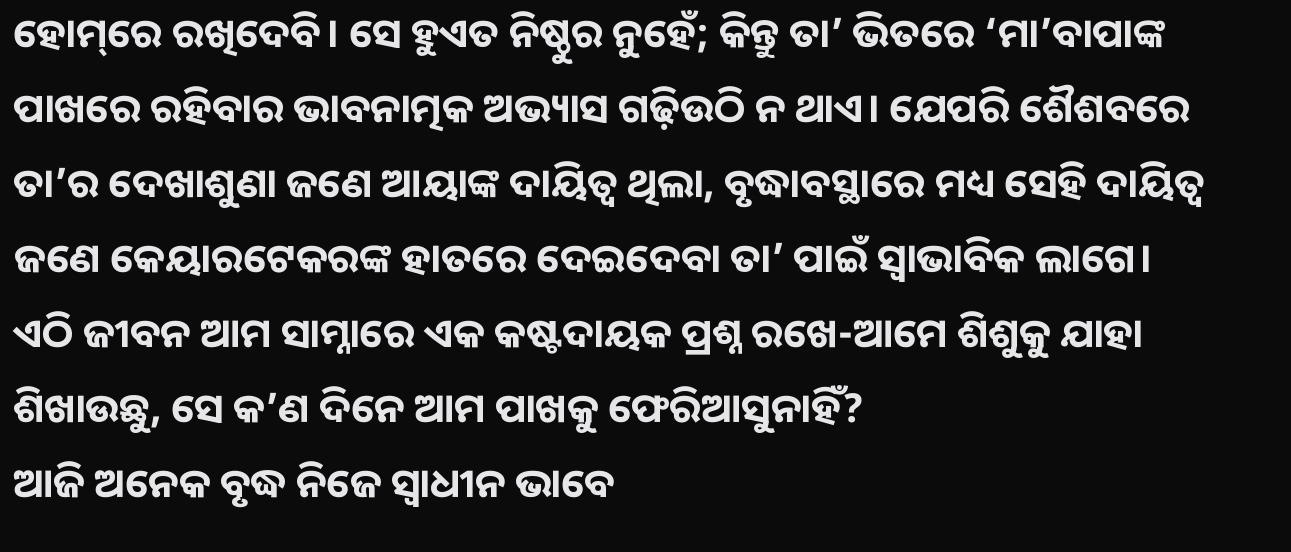ହୋମ୍‌ରେ ରଖିଦେବି। ସେ ହୁଏତ ନିଷ୍ଠୁର ନୁହେଁ; କିନ୍ତୁ ତା’ ଭିତରେ ‘ମା’ବାପାଙ୍କ ପାଖରେ ରହିବାର ଭାବନାତ୍ମକ ଅଭ୍ୟାସ ଗଢ଼ିଉଠି ନ ଥାଏ। ଯେପରି ଶୈଶବରେ ତା’ର ଦେଖାଶୁଣା ଜଣେ ଆୟାଙ୍କ ଦାୟିତ୍ୱ ଥିଲା, ବୃଦ୍ଧାବସ୍ଥାରେ ମଧ୍ୟ ସେହି ଦାୟିତ୍ୱ ଜଣେ କେୟାରଟେକରଙ୍କ ହାତରେ ଦେଇଦେବା ତା’ ପାଇଁ ସ୍ବାଭାବିକ ଲାଗେ। ଏଠି ଜୀବନ ଆମ ସାମ୍ନାରେ ଏକ କଷ୍ଟଦାୟକ ପ୍ରଶ୍ନ ରଖେ-ଆମେ ଶିଶୁକୁ ଯାହା ଶିଖାଉଛୁ, ସେ କ’ଣ ଦିନେ ଆମ ପାଖକୁ ଫେରିଆସୁନାହିଁ?
ଆଜି ଅନେକ ବୃଦ୍ଧ ନିଜେ ସ୍ବାଧୀନ ଭାବେ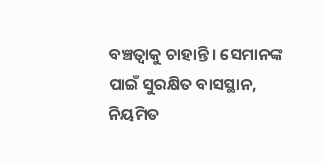ବଞ୍ଚତ୍ବାକୁ ଚାହାନ୍ତି। ସେମାନଙ୍କ ପାଇଁ ସୁରକ୍ଷିତ ବାସସ୍ଥାନ, ନିୟମିତ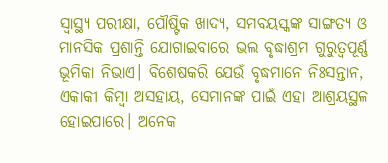ସ୍ବାସ୍ଥ୍ୟ ପରୀକ୍ଷା, ପୌଷ୍ଟିକ ଖାଦ୍ୟ, ସମବୟସ୍କଙ୍କ ସାଙ୍ଗତ୍ୟ ଓ ମାନସିକ ପ୍ରଶାନ୍ତି ଯୋଗାଇବାରେ ଭଲ ବୃଦ୍ଧାଶ୍ରମ ଗୁରୁତ୍ୱପୂର୍ଣ୍ଣ ଭୂମିକା ନିଭାଏ। ବିଶେଷକରି ଯେଉଁ ବୃଦ୍ଧମାନେ ନିଃସନ୍ତାନ, ଏକାକୀ କିମ୍ବା ଅସହାୟ, ସେମାନଙ୍କ ପାଇଁ ଏହା ଆଶ୍ରୟସ୍ଥଳ ହୋଇପାରେ। ଅନେକ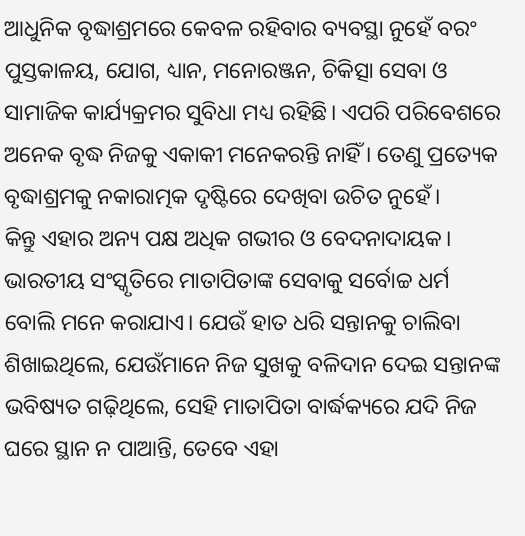ଆଧୁନିକ ବୃଦ୍ଧାଶ୍ରମରେ କେବଳ ରହିବାର ବ୍ୟବସ୍ଥା ନୁହେଁ ବରଂ ପୁସ୍ତକାଳୟ, ଯୋଗ, ଧ୍ୟାନ, ମନୋରଞ୍ଜନ, ଚିକିତ୍ସା ସେବା ଓ ସାମାଜିକ କାର୍ଯ୍ୟକ୍ରମର ସୁବିଧା ମଧ୍ୟ ରହିଛି। ଏପରି ପରିବେଶରେ ଅନେକ ବୃଦ୍ଧ ନିଜକୁ ଏକାକୀ ମନେକରନ୍ତି ନାହିଁ । ତେଣୁ ପ୍ରତ୍ୟେକ ବୃଦ୍ଧାଶ୍ରମକୁ ନକାରାତ୍ମକ ଦୃଷ୍ଟିରେ ଦେଖିବା ଉଚିତ ନୁହେଁ।
କିନ୍ତୁ ଏହାର ଅନ୍ୟ ପକ୍ଷ ଅଧିକ ଗଭୀର ଓ ବେଦନାଦାୟକ। ଭାରତୀୟ ସଂସ୍କୃତିରେ ମାତାପିତାଙ୍କ ସେବାକୁ ସର୍ବୋଚ୍ଚ ଧର୍ମ ବୋଲି ମନେ କରାଯାଏ। ଯେଉଁ ହାତ ଧରି ସନ୍ତାନକୁ ଚାଲିବା ଶିଖାଇଥିଲେ, ଯେଉଁମାନେ ନିଜ ସୁଖକୁ ବଳିଦାନ ଦେଇ ସନ୍ତାନଙ୍କ ଭବିଷ୍ୟତ ଗଢ଼ିଥିଲେ, ସେହି ମାତାପିତା ବାର୍ଦ୍ଧକ୍ୟରେ ଯଦି ନିଜ ଘରେ ସ୍ଥାନ ନ ପାଆନ୍ତି, ତେବେ ଏହା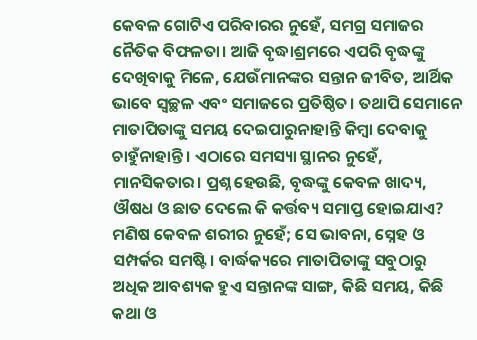କେବଳ ଗୋଟିଏ ପରିବାରର ନୁହେଁ, ସମଗ୍ର ସମାଜର ନୈତିକ ବିଫଳତା। ଆଜି ବୃଦ୍ଧାଶ୍ରମରେ ଏପରି ବୃଦ୍ଧଙ୍କୁ ଦେଖିବାକୁ ମିଳେ, ଯେଉଁମାନଙ୍କର ସନ୍ତାନ ଜୀବିତ, ଆର୍ଥିକ ଭାବେ ସ୍ବଚ୍ଛଳ ଏବଂ ସମାଜରେ ପ୍ରତିଷ୍ଠିତ। ତଥାପି ସେମାନେ ମାତାପିତାଙ୍କୁ ସମୟ ଦେଇପାରୁନାହାନ୍ତି କିମ୍ବା ଦେବାକୁ ଚାହୁଁନାହାନ୍ତି। ଏଠାରେ ସମସ୍ୟା ସ୍ଥାନର ନୁହେଁ, ମାନସିକତାର। ପ୍ରଶ୍ନ ହେଉଛି, ବୃଦ୍ଧଙ୍କୁ କେବଳ ଖାଦ୍ୟ, ଔଷଧ ଓ ଛାତ ଦେଲେ କି କର୍ତ୍ତବ୍ୟ ସମାପ୍ତ ହୋଇଯାଏ? ମଣିଷ କେବଳ ଶରୀର ନୁହେଁ; ସେ ଭାବନା, ସ୍ନେହ ଓ ସମ୍ପର୍କର ସମଷ୍ଟି। ବାର୍ଦ୍ଧକ୍ୟରେ ମାତାପିତାଙ୍କୁ ସବୁଠାରୁ ଅଧିକ ଆବଶ୍ୟକ ହୁଏ ସନ୍ତାନଙ୍କ ସାଙ୍ଗ, କିଛି ସମୟ, କିଛି କଥା ଓ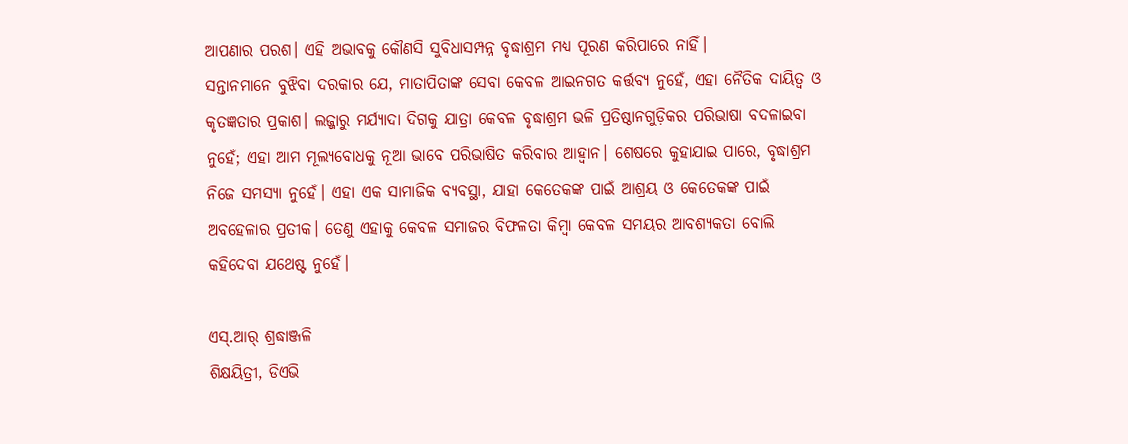ଆପଣାର ପରଶ। ଏହି ଅଭାବକୁ କୌଣସି ସୁବିଧାସମ୍ପନ୍ନ ବୃଦ୍ଧାଶ୍ରମ ମଧ୍ୟ ପୂରଣ କରିପାରେ ନାହିଁ।
ସନ୍ତାନମାନେ ବୁଝିବା ଦରକାର ଯେ, ମାତାପିତାଙ୍କ ସେବା କେବଳ ଆଇନଗତ କର୍ତ୍ତବ୍ୟ ନୁହେଁ, ଏହା ନୈତିକ ଦାୟିତ୍ୱ ଓ କୃତଜ୍ଞତାର ପ୍ରକାଶ। ଲଜ୍ଜାରୁ ମର୍ଯ୍ୟାଦା ଦିଗକୁ ଯାତ୍ରା କେବଳ ବୃଦ୍ଧାଶ୍ରମ ଭଳି ପ୍ରତିଷ୍ଠାନଗୁଡ଼ିକର ପରିଭାଷା ବଦଳାଇବା ନୁହେଁ; ଏହା ଆମ ମୂଲ୍ୟବୋଧକୁ ନୂଆ ଭାବେ ପରିଭାଷିତ କରିବାର ଆହ୍ବାନ। ଶେଷରେ କୁହାଯାଇ ପାରେ, ବୃଦ୍ଧାଶ୍ରମ ନିଜେ ସମସ୍ୟା ନୁହେଁ। ଏହା ଏକ ସାମାଜିକ ବ୍ୟବସ୍ଥା, ଯାହା କେତେକଙ୍କ ପାଇଁ ଆଶ୍ରୟ ଓ କେତେକଙ୍କ ପାଇଁ ଅବହେଳାର ପ୍ରତୀକ। ତେଣୁ ଏହାକୁ କେବଳ ସମାଜର ବିଫଳତା କିମ୍ବା କେବଳ ସମୟର ଆବଶ୍ୟକତା ବୋଲି କହିଦେବା ଯଥେଷ୍ଟ ନୁହେଁ।

ଏସ୍‌.ଆର୍‌ ଶ୍ରଦ୍ଧାଞ୍ଜଳି
ଶିକ୍ଷୟିତ୍ରୀ, ଡିଏଭି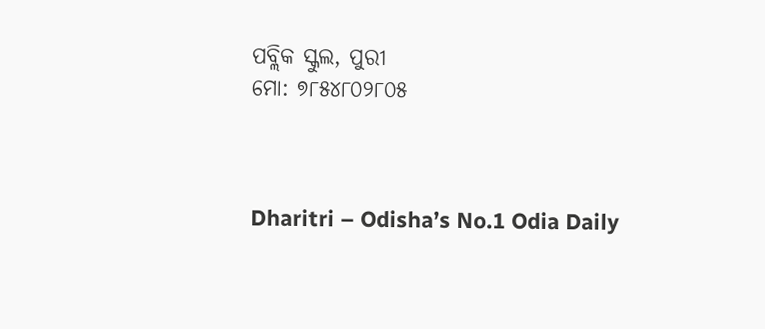ପବ୍ଲିକ ସ୍କୁଲ, ପୁରୀ
ମୋ: ୭୮୫୪୮୦୨୮୦୫



Dharitri – Odisha’s No.1 Odia Daily